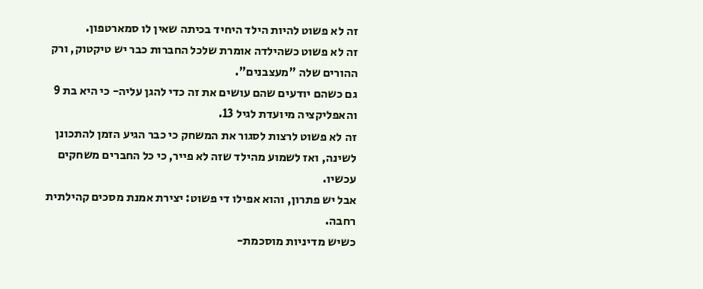זה לא פשוט להיות הילד היחיד בכיתה שאין לו סמארטפון.
זה לא פשוט כשהילדה אומרת שלכל החברות כבר יש טיקטוק, ורק ההורים שלה "מעצבנים".
גם כשהם יודעים שהם עושים את זה כדי להגן עליה- כי היא בת 9 והאפליקציה מיועדת לגיל 13.
זה לא פשוט לרצות לסגור את המשחק כי כבר הגיע הזמן להתכונן לשינה, ואז לשמוע מהילד שזה לא פייר, כי כל החברים משחקים עכשיו.
אבל יש פתרון, והוא אפילו די פשוט: יצירת אמנת מסכים קהילתית רחבה.
כשיש מדיניות מוסכמת-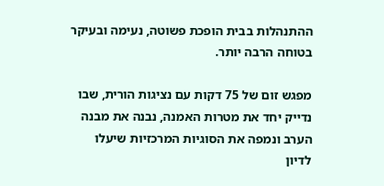ההתנהלות בבית הופכת פשוטה, נעימה ובעיקר בטוחה הרבה יותר.

מפגש זום של 75 דקות עם נציגות הורית, שבו נדייק יחד את מטרות האמנה, נבנה את מבנה הערב ונמפה את הסוגיות המרכזיות שיעלו לדיון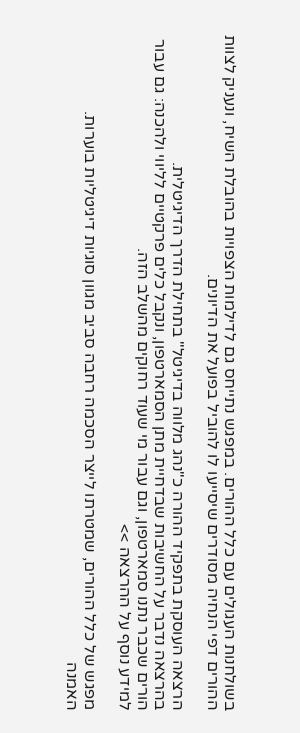בשולחנות העגולים עם כלל ההורים. במפגש נתייחס גם לדילמות הצפויות בהובלת השיח, ונעניק לצוות ההורים דפי הנחיה מסודרים שיסייעו לו להוביל בפועל את הדיונים.

הרצאה העוסקת בתפקיד ההורה כ"נהג מלווה בדיגיטל" בתחילת הדרך הדיגיטלית.
בהרצאה נדבר על החשיבות שבדחיית מתן הסמארטפון, ונקבל כלים פרקטיים לליווי ולהכנה: גם עבור הורים שכבר נתנו סמארטפון, וגם עבור מי שעוד רחוקים מהשלב הזה.
למידע נוסף על ההרצאה >>

מפגש של כלל ההורים, שמטרתו לייצר הסכמה רחבה סביב מגוון סוגיות דיגיטליות בוערות.
האמנה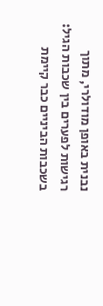נבנית באופן מודולרי, מתוך רגישות לפערים בין שכבות הגיל: בשכבות הביניים כבר קיימת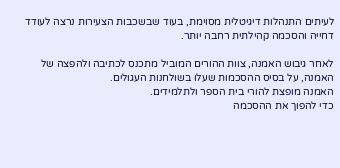לעיתים התנהלות דיגיטלית מסוימת, בעוד שבשכבות הצעירות נרצה לעודד דחייה והסכמה קהילתית רחבה יותר.

לאחר גיבוש האמנה, צוות ההורים המוביל מתכנס לכתיבה ולהפצה של האמנה, על בסיס ההסכמות שעלו בשולחנות העגולים.
האמנה מופצת להורי בית הספר ולתלמידים.
כדי להפוך את ההסכמה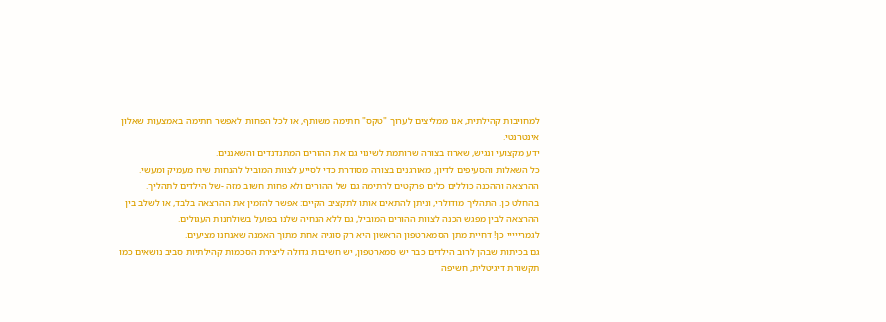למחויבות קהילתית, אנו ממליצים לערוך "טקס" חתימה משותף, או לכל הפחות לאפשר חתימה באמצעות שאלון אינטרנטי.
ידע מקצועי ונגיש, שארוז בצורה שרותמת לשינוי גם את ההורים המתנדנדים והשאננים.
כל השאלות והסעיפים לדיון, מאורגנים בצורה מסודרת כדי לסייע לצוות המוביל להנחות שיח מעמיק ומעשי.
ההרצאה וההכנה כוללים כלים פרקטים לרתימה גם של ההורים ולא פחות חשוב מזה -של הילדים לתהליך.
בהחלט כן. התהליך מודולרי, וניתן להתאים אותו לתקציב הקיים: אפשר להזמין את ההרצאה בלבד, או לשלב בין ההרצאה לבין מפגש הכנה לצוות ההורים המוביל, גם ללא הנחיה שלנו בפועל בשולחנות העגולים.
לגמרייייי כן! דחיית מתן הסמארטפון הראשון היא רק סוגיה אחת מתוך האמנה שאנחנו מציעים.
גם בכיתות שבהן לרוב הילדים כבר יש סמארטפון, יש חשיבות גדולה ליצירת הסכמות קהילתיות סביב נושאים כמו תקשורת דיגיטלית, חשיפה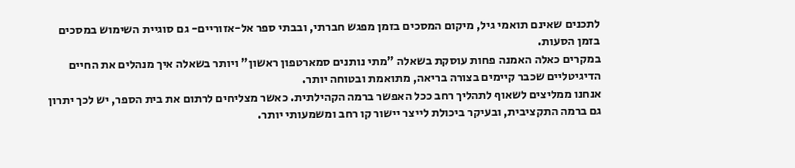לתכנים שאינם תואמי גיל, מיקום המסכים בזמן מפגש חברתי, ובבתי ספר אל-אזוריים- גם סוגיית השימוש במסכים בזמן הסעות.
במקרים כאלה האמנה פחות עוסקת בשאלה "מתי נותנים סמארטפון ראשון" ויותר בשאלה איך מנהלים את החיים הדיגיטליים שכבר קיימים בצורה בריאה, מתואמת ובטוחה יותר.
אנחנו ממליצים לשאוף לתהליך רחב ככל האפשר ברמה הקהילתית. כאשר מצליחים לרתום את בית הספר, יש לכך יתרון גם ברמה התקציבית, ובעיקר ביכולת לייצר יישור קו רחב ומשמעותי יותר.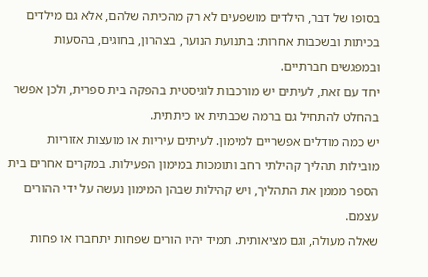בסופו של דבר, הילדים מושפעים לא רק מהכיתה שלהם, אלא גם מילדים בכיתות ובשכבות אחרות: בתנועת הנוער, בצהרון, בחוגים, בהסעות ובמפגשים חברתיים.
יחד עם זאת, לעיתים יש מורכבות לוגיסטית בהפקה בית ספרית, ולכן אפשר בהחלט להתחיל גם ברמה שכבתית או כיתתית.
יש כמה מודלים אפשריים למימון. לעיתים עיריות או מועצות אזוריות מובילות תהליך קהילתי רחב ותומכות במימון הפעילות. במקרים אחרים בית הספר מממן את התהליך, ויש קהילות שבהן המימון נעשה על ידי ההורים עצמם.
שאלה מעולה, וגם מציאותית. תמיד יהיו הורים שפחות יתחברו או פחות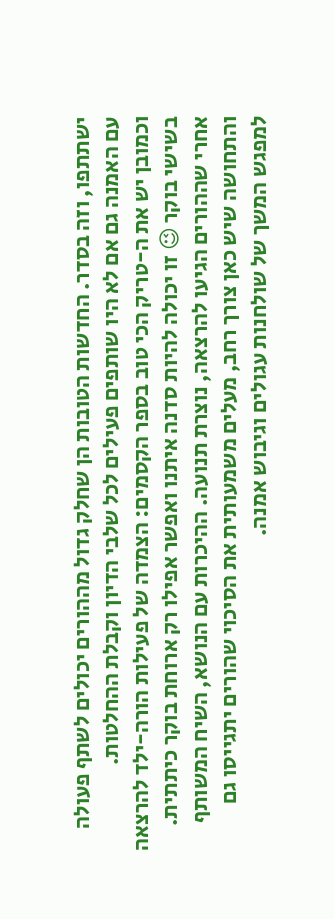ישתתפו, וזה בסדר. החדשות הטובות הן שחלק גדול מההורים יכולים לשתף פעולה עם האמנה גם אם לא היו שותפים פעילים לכל שלבי הדיון וקבלת ההחלטות.
וכמובן יש את ה-טריק הכי טוב בספר הקסמים: הצמדה של פעילות הורה-ילד להרצאה בשישי בוקר 😉 זו יכולה להיות סדנה איתנו ואפשר אפילו רק ארוחת בוקר כיתתית.
אחרי שההורים הגיעו להרצאה, נוצרת תנועה. ההיכרות עם הנושא, השיח המשותף והתחושה שיש כאן צורך רחב, מעלים משמעותית את הסיכוי שהורים יתגייסו גם למפגש המשך של שולחנות עגולים וגיבוש אמנה.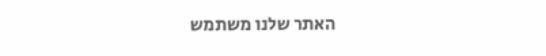האתר שלנו משתמש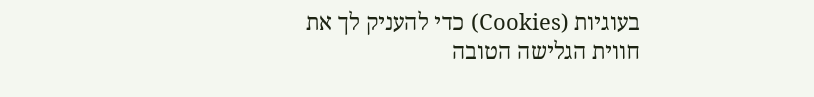בעוגיות (Cookies) כדי להעניק לך את חווית הגלישה הטובה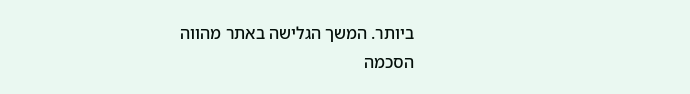ביותר. המשך הגלישה באתר מהווה הסכמה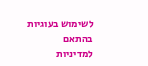לשימוש בעוגיות בהתאם למדיניות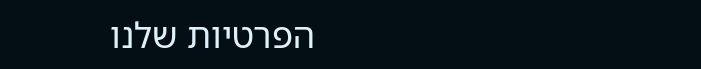הפרטיות שלנו